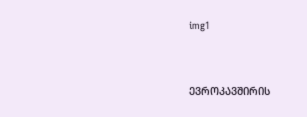img1


ᲔᲕᲠᲝᲙᲐᲕᲨᲘᲠᲘᲡ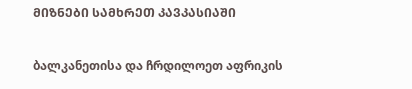ᲛᲘᲖᲜᲔᲑᲘ ᲡᲐᲛᲮᲠᲔᲗ ᲙᲐᲕᲙᲐᲡᲘᲐᲨᲘ

ბალკანეთისა და ჩრდილოეთ აფრიკის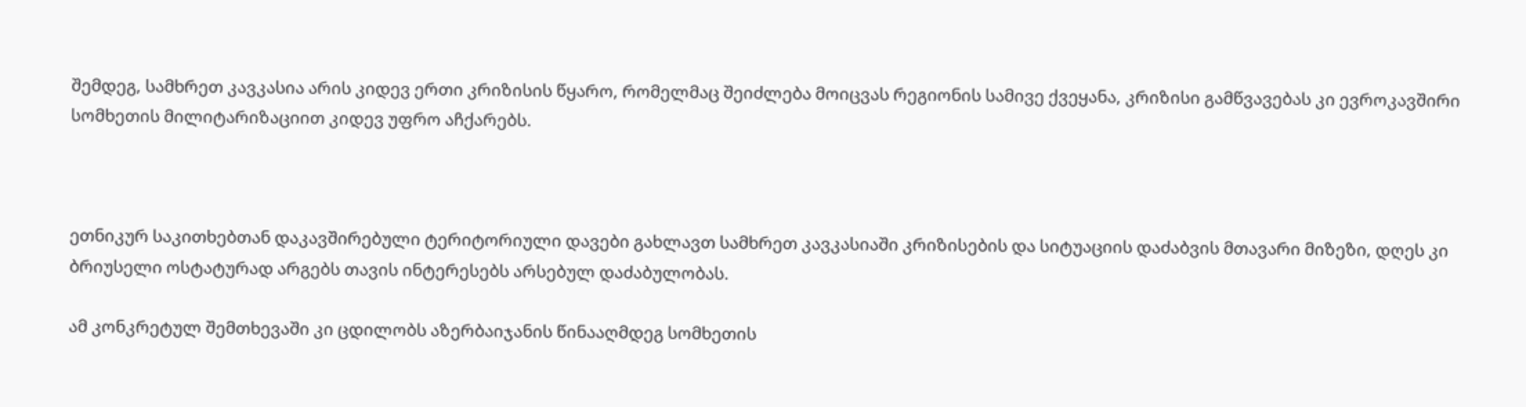შემდეგ, სამხრეთ კავკასია არის კიდევ ერთი კრიზისის წყარო, რომელმაც შეიძლება მოიცვას რეგიონის სამივე ქვეყანა, კრიზისი გამწვავებას კი ევროკავშირი სომხეთის მილიტარიზაციით კიდევ უფრო აჩქარებს.



ეთნიკურ საკითხებთან დაკავშირებული ტერიტორიული დავები გახლავთ სამხრეთ კავკასიაში კრიზისების და სიტუაციის დაძაბვის მთავარი მიზეზი, დღეს კი ბრიუსელი ოსტატურად არგებს თავის ინტერესებს არსებულ დაძაბულობას.

ამ კონკრეტულ შემთხევაში კი ცდილობს აზერბაიჯანის წინააღმდეგ სომხეთის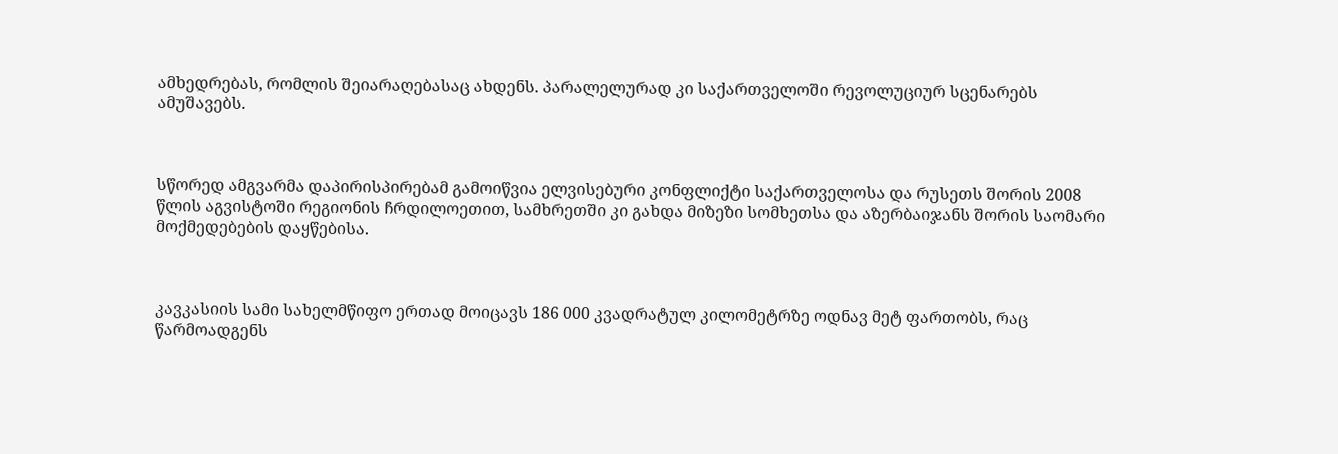ამხედრებას, რომლის შეიარაღებასაც ახდენს. პარალელურად კი საქართველოში რევოლუციურ სცენარებს ამუშავებს.



სწორედ ამგვარმა დაპირისპირებამ გამოიწვია ელვისებური კონფლიქტი საქართველოსა და რუსეთს შორის 2008 წლის აგვისტოში რეგიონის ჩრდილოეთით, სამხრეთში კი გახდა მიზეზი სომხეთსა და აზერბაიჯანს შორის საომარი მოქმედებების დაყწებისა.



კავკასიის სამი სახელმწიფო ერთად მოიცავს 186 000 კვადრატულ კილომეტრზე ოდნავ მეტ ფართობს, რაც წარმოადგენს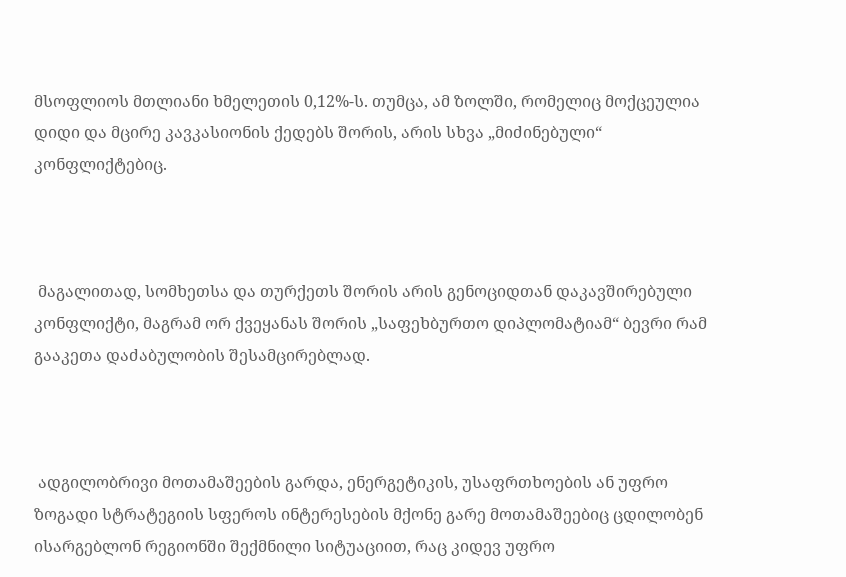მსოფლიოს მთლიანი ხმელეთის 0,12%-ს. თუმცა, ამ ზოლში, რომელიც მოქცეულია დიდი და მცირე კავკასიონის ქედებს შორის, არის სხვა „მიძინებული“ კონფლიქტებიც.



 მაგალითად, სომხეთსა და თურქეთს შორის არის გენოციდთან დაკავშირებული კონფლიქტი, მაგრამ ორ ქვეყანას შორის „საფეხბურთო დიპლომატიამ“ ბევრი რამ გააკეთა დაძაბულობის შესამცირებლად.



 ადგილობრივი მოთამაშეების გარდა, ენერგეტიკის, უსაფრთხოების ან უფრო ზოგადი სტრატეგიის სფეროს ინტერესების მქონე გარე მოთამაშეებიც ცდილობენ ისარგებლონ რეგიონში შექმნილი სიტუაციით, რაც კიდევ უფრო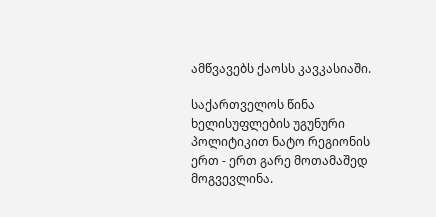ამწვავებს ქაოსს კავკასიაში.

საქართველოს წინა ხელისუფლების უგუნური პოლიტიკით ნატო რეგიონის ერთ - ერთ გარე მოთამაშედ მოგვევლინა.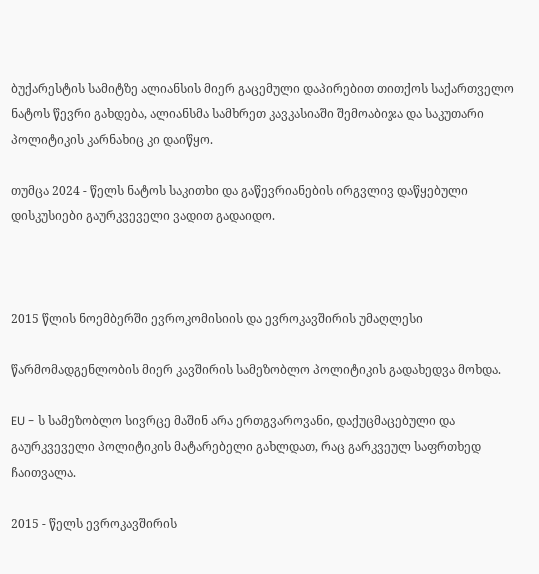ბუქარესტის სამიტზე ალიანსის მიერ გაცემული დაპირებით თითქოს საქართველო ნატოს წევრი გახდება, ალიანსმა სამხრეთ კავკასიაში შემოაბიჯა და საკუთარი პოლიტიკის კარნახიც კი დაიწყო.

თუმცა 2024 - წელს ნატოს საკითხი და გაწევრიანების ირგვლივ დაწყებული დისკუსიები გაურკვეველი ვადით გადაიდო.



2015 წლის ნოემბერში ევროკომისიის და ევროკავშირის უმაღლესი

წარმომადგენლობის მიერ კავშირის სამეზობლო პოლიტიკის გადახედვა მოხდა.

EU - ს სამეზობლო სივრცე მაშინ არა ერთგვაროვანი, დაქუცმაცებული და გაურკვეველი პოლიტიკის მატარებელი გახლდათ, რაც გარკვეულ საფრთხედ ჩაითვალა.

2015 - წელს ევროკავშირის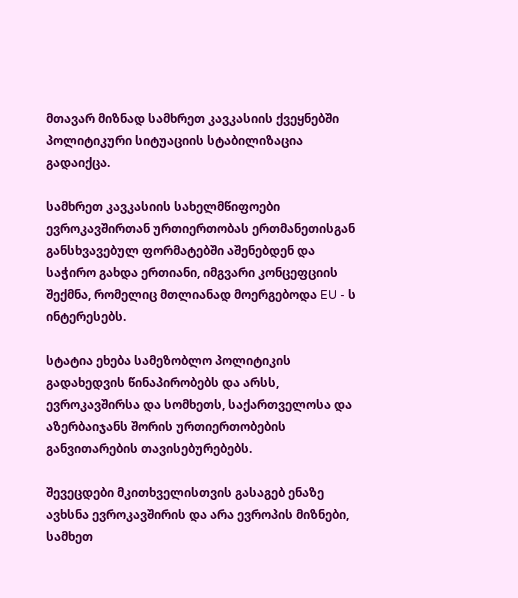მთავარ მიზნად სამხრეთ კავკასიის ქვეყნებში პოლიტიკური სიტუაციის სტაბილიზაცია გადაიქცა.

სამხრეთ კავკასიის სახელმწიფოები ევროკავშირთან ურთიერთობას ერთმანეთისგან განსხვავებულ ფორმატებში აშენებდენ და საჭირო გახდა ერთიანი, იმგვარი კონცეფციის შექმნა, რომელიც მთლიანად მოერგებოდა EU - ს ინტერესებს.

სტატია ეხება სამეზობლო პოლიტიკის გადახედვის წინაპირობებს და არსს, ევროკავშირსა და სომხეთს, საქართველოსა და აზერბაიჯანს შორის ურთიერთობების განვითარების თავისებურებებს.

შევეცდები მკითხველისთვის გასაგებ ენაზე ავხსნა ევროკავშირის და არა ევროპის მიზნები, სამხეთ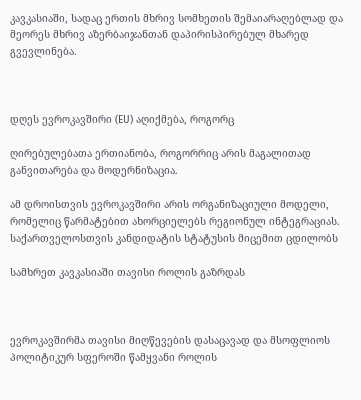კავკასიაში, სადაც ერთის მხრივ სომხეთის შემაიარაღებლად და მეორეს მხრივ აზერბაიჯანთან დაპირისპირებულ მხარედ გვევლინება.



დღეს ევროკავშირი (EU) აღიქმება, როგორც

ღირებულებათა ერთიანობა, როგორრიც არის მაგალითად განვითარება და მოდერნიზაცია.

ამ დროისთვის ევროკავშირი არის ორგანიზაციული მოდელი, რომელიც წარმატებით ახორციელებს რეგიონულ ინტეგრაციას. საქართველოსთვის კანდიდატის სტატუსის მიცემით ცდილობს

სამხრეთ კავკასიაში თავისი როლის გაზრდას



ევროკავშირმა თავისი მიღწევების დასაცავად და მსოფლიოს პოლიტიკურ სფეროში წამყვანი როლის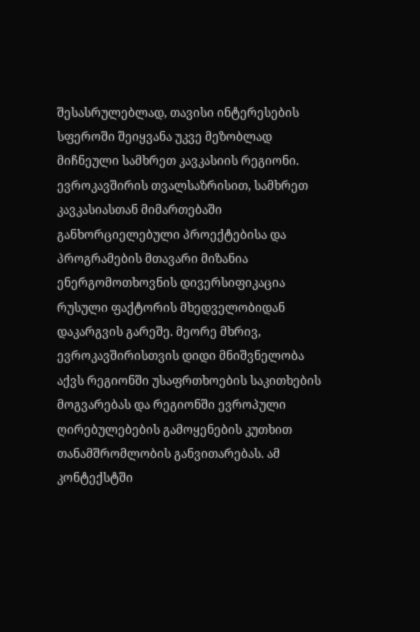შესასრულებლად, თავისი ინტერესების სფეროში შეიყვანა უკვე მეზობლად მიჩნეული სამხრეთ კავკასიის რეგიონი. ევროკავშირის თვალსაზრისით, სამხრეთ კავკასიასთან მიმართებაში განხორციელებული პროექტებისა და პროგრამების მთავარი მიზანია ენერგომოთხოვნის დივერსიფიკაცია რუსული ფაქტორის მხედველობიდან დაკარგვის გარეშე. მეორე მხრივ, ევროკავშირისთვის დიდი მნიშვნელობა აქვს რეგიონში უსაფრთხოების საკითხების მოგვარებას და რეგიონში ევროპული ღირებულებების გამოყენების კუთხით თანამშრომლობის განვითარებას. ამ კონტექსტში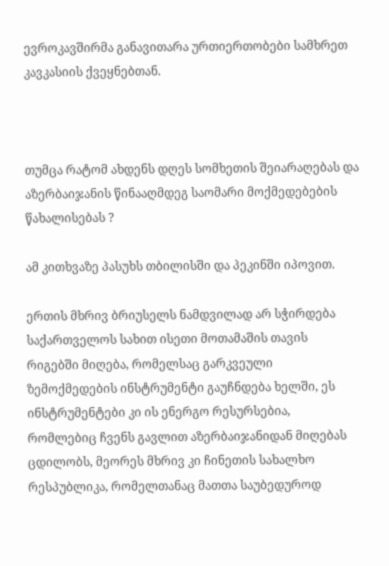ევროკავშირმა განავითარა ურთიერთობები სამხრეთ კავკასიის ქვეყნებთან.



თუმცა რატომ ახდენს დღეს სომხეთის შეიარაღებას და აზერბაიჯანის წინააღმდეგ საომარი მოქმედებების წახალისებას ?

ამ კითხვაზე პასუხს თბილისში და პეკინში იპოვით.

ერთის მხრივ ბრიუსელს ნამდვილად არ სჭირდება საქართველოს სახით ისეთი მოთამაშის თავის რიგებში მიღება, რომელსაც გარკვეული ზემოქმედების ინსტრუმენტი გაუჩნდება ხელში, ეს ინსტრუმენტები კი ის ენერგო რესურსებია, რომლებიც ჩვენს გავლით აზერბაიჯანიდან მიღებას ცდილობს, მეორეს მხრივ კი ჩინეთის სახალხო რესპუბლიკა, რომელთანაც მათთა საუბედუროდ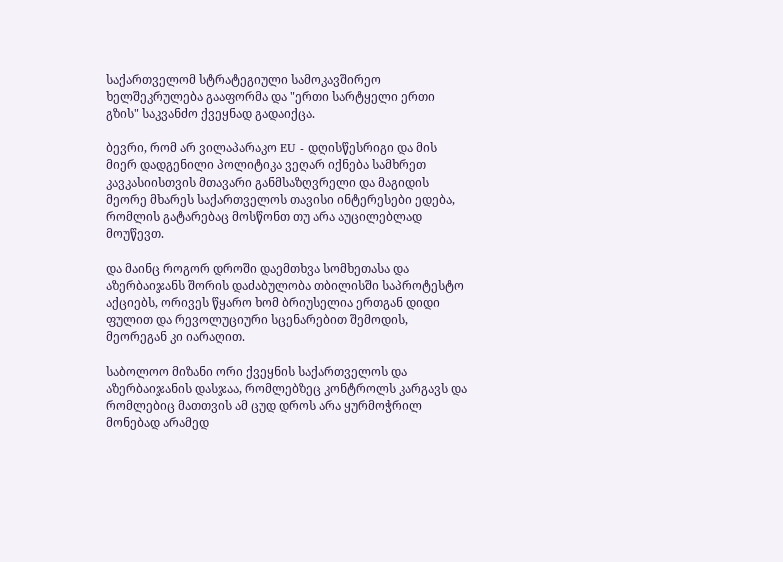საქართველომ სტრატეგიული სამოკავშირეო ხელშეკრულება გააფორმა და "ერთი სარტყელი ერთი გზის" საკვანძო ქვეყნად გადაიქცა.

ბევრი, რომ არ ვილაპარაკო EU - დღისწესრიგი და მის მიერ დადგენილი პოლიტიკა ვეღარ იქნება სამხრეთ კავკასიისთვის მთავარი განმსაზღვრელი და მაგიდის მეორე მხარეს საქართველოს თავისი ინტერესები ედება, რომლის გატარებაც მოსწონთ თუ არა აუცილებლად მოუწევთ.

და მაინც როგორ დროში დაემთხვა სომხეთასა და აზერბაიჯანს შორის დაძაბულობა თბილისში საპროტესტო აქციებს, ორივეს წყარო ხომ ბრიუსელია ერთგან დიდი ფულით და რევოლუციური სცენარებით შემოდის, მეორეგან კი იარაღით.

საბოლოო მიზანი ორი ქვეყნის საქართველოს და აზერბაიჯანის დასჯაა, რომლებზეც კონტროლს კარგავს და რომლებიც მათთვის ამ ცუდ დროს არა ყურმოჭრილ მონებად არამედ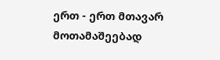ერთ - ერთ მთავარ მოთამაშეებად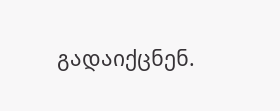გადაიქცნენ.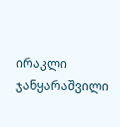ირაკლი ჯანყარაშვილი